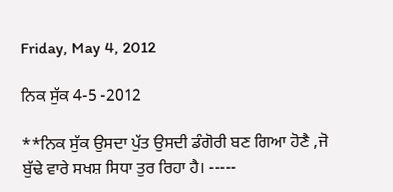Friday, May 4, 2012

ਨਿਕ ਸੁੱਕ 4-5 -2012

**ਨਿਕ ਸੁੱਕ ਉਸਦਾ ਪੁੱਤ ਉਸਦੀ ਡੰਗੋਰੀ ਬਣ ਗਿਆ ਹੋਣੈ ,ਜੋ ਬੁੱਢੇ ਵਾਰੇ ਸਖਸ਼ ਸਿਧਾ ਤੁਰ ਰਿਹਾ ਹੈ। -----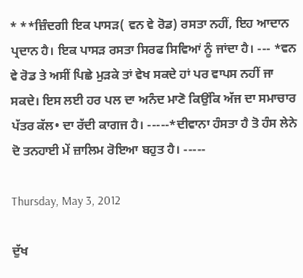* **ਜ਼ਿੰਦਗੀ ਇਕ ਪਾਸੜ( ਵਨ ਵੇ ਰੋਡ) ਰਸਤਾ ਨਹੀਂ, ਇਹ ਆਦਾਨ ਪ੍ਰਦਾਨ ਹੈ। ਇਕ ਪਾਸੜ ਰਸਤਾ ਸਿਰਫ ਸਿਵਿਆਂ ਨੂੰ ਜਾਂਦਾ ਹੈ। --- *ਵਨ ਵੇ ਰੋਡ ਤੇ ਅਸੀਂ ਪਿਛੇ ਮੁੜਕੇ ਤਾਂ ਵੇਖ ਸਕਦੇ ਹਾਂ ਪਰ ਵਾਪਸ ਨਹੀਂ ਜਾ ਸਕਦੇ। ਇਸ ਲਈ ਹਰ ਪਲ ਦਾ ਅਨੰਦ ਮਾਣੋ ਕਿਉਂਕਿ ਅੱਜ ਦਾ ਸਮਾਚਾਰ ਪੱਤਰ ਕੱਲ• ਦਾ ਰੱਦੀ ਕਾਗਜ ਹੈ। -----*ਦੀਵਾਨਾ ਹੰਸਤਾ ਹੈ ਤੋ ਹੰਸ ਲੇਨੇ ਦੋ ਤਨਹਾਈ ਮੇਂ ਜ਼ਾਲਿਮ ਰੋਇਆ ਬਹੁਤ ਹੈ। -----

Thursday, May 3, 2012

ਦੁੱਖ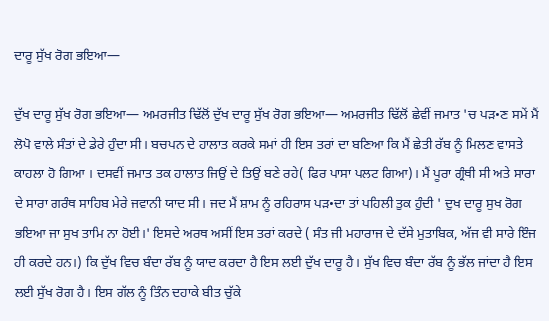ਦਾਰੂ ਸੁੱਖ ਰੋਗ ਭਇਆ—

ਦੁੱਖ ਦਾਰੂ ਸੁੱਖ ਰੋਗ ਭਇਆ— ਅਮਰਜੀਤ ਢਿੱਲੋਂ ਦੁੱਖ ਦਾਰੂ ਸੁੱਖ ਰੋਗ ਭਇਆ— ਅਮਰਜੀਤ ਢਿੱਲੋਂ ਛੇਵੀਂ ਜਮਾਤ 'ਚ ਪੜ•ਣ ਸਮੇਂ ਮੈਂ ਲੋਪੋ ਵਾਲੇ ਸੰਤਾਂ ਦੇ ਡੇਰੇ ਹੁੰਦਾ ਸੀ। ਬਚਪਨ ਦੇ ਹਾਲਾਤ ਕਰਕੇ ਸਮਾਂ ਹੀ ਇਸ ਤਰਾਂ ਦਾ ਬਣਿਆ ਕਿ ਮੈਂ ਛੇਤੀ ਰੱਬ ਨੂੰ ਮਿਲਣ ਵਾਸਤੇ ਕਾਹਲਾ ਹੋ ਗਿਆ । ਦਸਵੀਂ ਜਮਾਤ ਤਕ ਹਾਲਾਤ ਜਿਉਂ ਦੇ ਤਿਉਂ ਬਣੇ ਰਹੇ( ਫਿਰ ਪਾਸਾ ਪਲਟ ਗਿਆ)। ਮੈਂ ਪੂਰਾ ਗ੍ਰੰਥੀ ਸੀ ਅਤੇ ਸਾਰਾ ਦੇ ਸਾਰਾ ਗਰੰਥ ਸਾਹਿਬ ਮੇਰੇ ਜਵਾਨੀ ਯਾਦ ਸੀ। ਜਦ ਮੈਂ ਸ਼ਾਮ ਨੂੰ ਰਹਿਰਾਸ ਪੜ•ਦਾ ਤਾਂ ਪਹਿਲੀ ਤੁਕ ਹੁੰਦੀ ' ਦੁਖ ਦਾਰੂ ਸੁਖ ਰੋਗ ਭਇਆ ਜਾ ਸੁਖ ਤਾਮਿ ਨਾ ਹੋਈ।' ਇਸਦੇ ਅਰਥ ਅਸੀਂ ਇਸ ਤਰਾਂ ਕਰਦੇ ( ਸੰਤ ਜੀ ਮਹਾਰਾਜ ਦੇ ਦੱਸੇ ਮੁਤਾਬਿਕ, ਅੱਜ ਵੀ ਸਾਰੇ ਇੰਜ ਹੀ ਕਰਦੇ ਹਨ।) ਕਿ ਦੁੱਖ ਵਿਚ ਬੰਦਾ ਰੱਬ ਨੂੰ ਯਾਦ ਕਰਦਾ ਹੈ ਇਸ ਲਈ ਦੁੱਖ ਦਾਰੂ ਹੈ। ਸੁੱਖ ਵਿਚ ਬੰਦਾ ਰੱਬ ਨੂੰ ਭੱਲ ਜਾਂਦਾ ਹੈ ਇਸ ਲਈ ਸੁੱਖ ਰੋਗ ਹੈ। ਇਸ ਗੱਲ ਨੂੰ ਤਿੰਨ ਦਹਾਕੇ ਬੀਤ ਚੁੱਕੇ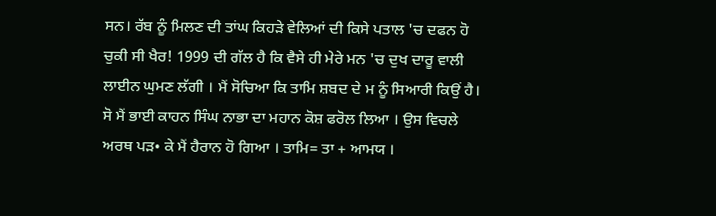ਸਨ। ਰੱਬ ਨੂੰ ਮਿਲਣ ਦੀ ਤਾਂਘ ਕਿਹੜੇ ਵੇਲਿਆਂ ਦੀ ਕਿਸੇ ਪਤਾਲ 'ਚ ਦਫਨ ਹੋ ਚੁਕੀ ਸੀ ਖੈਰ! 1999 ਦੀ ਗੱਲ ਹੈ ਕਿ ਵੈਸੇ ਹੀ ਮੇਰੇ ਮਨ 'ਚ ਦੁਖ ਦਾਰੂ ਵਾਲੀ ਲਾਈਨ ਘੁਮਣ ਲੱਗੀ । ਮੈਂ ਸੋਚਿਆ ਕਿ ਤਾਮਿ ਸ਼ਬਦ ਦੇ ਮ ਨੂੰ ਸਿਆਰੀ ਕਿਉਂ ਹੈ। ਸੋ ਮੈਂ ਭਾਈ ਕਾਹਨ ਸਿੰਘ ਨਾਭਾ ਦਾ ਮਹਾਨ ਕੋਸ਼ ਫਰੋਲ ਲਿਆ । ਉਸ ਵਿਚਲੇ ਅਰਥ ਪੜ• ਕੇ ਮੈਂ ਹੈਰਾਨ ਹੋ ਗਿਆ । ਤਾਮਿ= ਤਾ + ਆਮਯ ।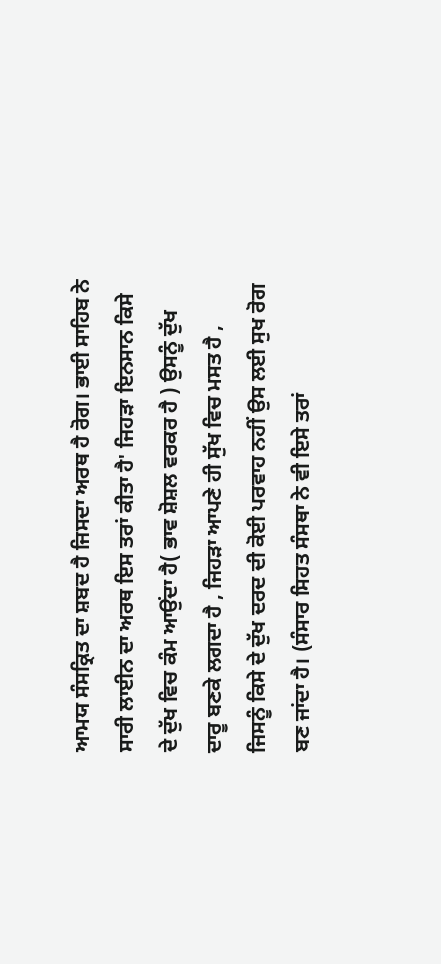ਆਮਯ ਸੰਸਕ੍ਰਿਤ ਦਾ ਸ਼ਬਦ ਹੈ ਜਿਸਦਾ ਅਰਥ ਹੈ ਰੋਗ। ਭਾਈ ਸਾਹਿਬ ਨੇ ਸਾਰੀ ਲਾਈਨ ਦਾ ਅਰਥ ਇਸ ਤਰਾਂ ਕੀਤਾ ਹੈ' ਜਿਹੜਾ ਇਨਸਾਨ ਕਿਸੇ ਦੇ ਦੁੱਖ ਵਿਚ ਕੰਮ ਆਉਂਦਾ ਹੈ( ਭਾਵ ਸ਼ੋਸ਼ਲ ਵਰਕਰ ਹੈ ) ਉਸਨੂੰ ਦੁੱਖ ਦਾਰੂ ਬਣਕੇ ਲਗਦਾ ਹੈ , ਜਿਹੜਾ ਆਪਣੇ ਹੀ ਸੁੱਖ ਵਿਚ ਮਸਤ ਹੈ , ਜਿਸਨੂੰ ਕਿਸੇ ਦੇ ਦੁੱਖ ਦਰਦ ਦੀ ਕੋਈ ਪਰਵਾਹ ਨਹੀਂ ਉਸ ਲਈ ਸੁਖ ਰੋਗ ਬਣ ਜਾਂਦਾ ਹੈ। (ਸੰਸਾਰ ਸਿਹਤ ਸੰਸਥਾ ਨੇ ਵੀ ਇਸੇ ਤਰਾਂ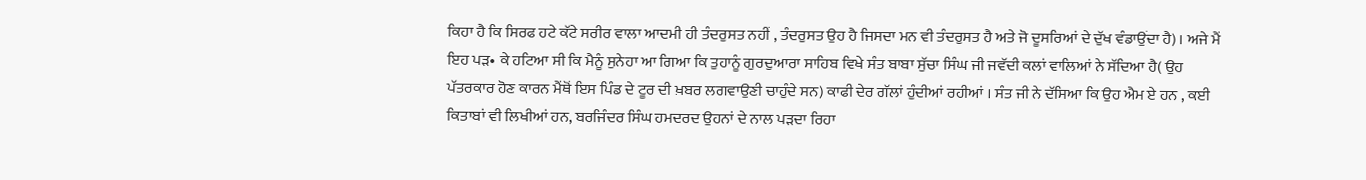ਕਿਹਾ ਹੈ ਕਿ ਸਿਰਫ ਹਟੇ ਕੱਟੇ ਸਰੀਰ ਵਾਲਾ ਆਦਮੀ ਹੀ ਤੰਦਰੁਸਤ ਨਹੀਂ , ਤੰਦਰੁਸਤ ਉਹ ਹੈ ਜਿਸਦਾ ਮਨ ਵੀ ਤੰਦਰੁਸਤ ਹੈ ਅਤੇ ਜੋ ਦੂਸਰਿਆਂ ਦੇ ਦੁੱਖ ਵੰਡਾਉਂਦਾ ਹੈ)। ਅਜੇ ਮੈਂ ਇਹ ਪੜ• ਕੇ ਹਟਿਆ ਸੀ ਕਿ ਮੈਨੂੰ ਸੁਨੇਹਾ ਆ ਗਿਆ ਕਿ ਤੁਹਾਨੂੰ ਗੁਰਦੁਆਰਾ ਸਾਹਿਬ ਵਿਖੇ ਸੰਤ ਬਾਬਾ ਸੁੱਚਾ ਸਿੰਘ ਜੀ ਜਵੱਦੀ ਕਲਾਂ ਵਾਲਿਆਂ ਨੇ ਸੱਦਿਆ ਹੈ( ਉਹ ਪੱਤਰਕਾਰ ਹੋਣ ਕਾਰਨ ਮੈਂਥੋਂ ਇਸ ਪਿੰਡ ਦੇ ਟੂਰ ਦੀ ਖ਼ਬਰ ਲਗਵਾਉਣੀ ਚਾਹੁੰਦੇ ਸਨ) ਕਾਫੀ ਦੇਰ ਗੱਲਾਂ ਹੁੰਦੀਆਂ ਰਹੀਆਂ । ਸੰਤ ਜੀ ਨੇ ਦੱਸਿਆ ਕਿ ਉਹ ਐਮ ਏ ਹਨ , ਕਈ ਕਿਤਾਬਾਂ ਵੀ ਲਿਖੀਆਂ ਹਨ, ਬਰਜਿੰਦਰ ਸਿੰਘ ਹਮਦਰਦ ਉਹਨਾਂ ਦੇ ਨਾਲ ਪੜਦਾ ਰਿਹਾ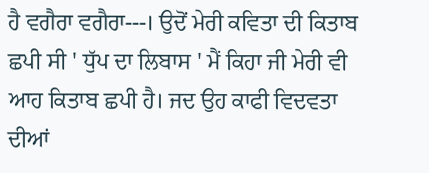ਹੈ ਵਗੈਰਾ ਵਗੈਰਾ---। ਉਦੋਂ ਮੇਰੀ ਕਵਿਤਾ ਦੀ ਕਿਤਾਬ ਛਪੀ ਸੀ ' ਧੁੱਪ ਦਾ ਲਿਬਾਸ ' ਮੈਂ ਕਿਹਾ ਜੀ ਮੇਰੀ ਵੀ ਆਹ ਕਿਤਾਬ ਛਪੀ ਹੈ। ਜਦ ਉਹ ਕਾਫੀ ਵਿਦਵਤਾ ਦੀਆਂ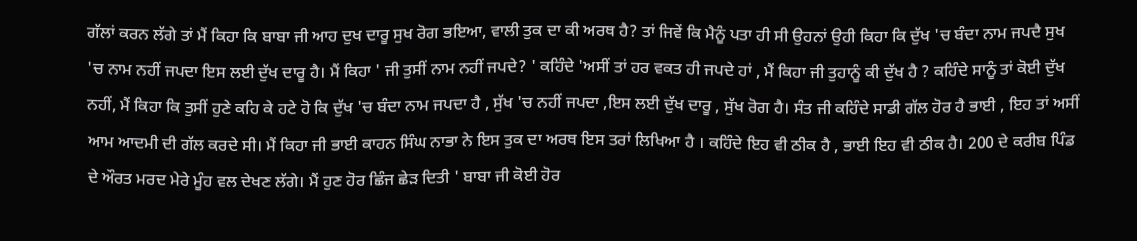ਗੱਲਾਂ ਕਰਨ ਲੱਗੇ ਤਾਂ ਮੈਂ ਕਿਹਾ ਕਿ ਬਾਬਾ ਜੀ ਆਹ ਦੁਖ ਦਾਰੂ ਸੁਖ ਰੋਗ ਭਇਆ, ਵਾਲੀ ਤੁਕ ਦਾ ਕੀ ਅਰਥ ਹੈ? ਤਾਂ ਜਿਵੇਂ ਕਿ ਮੈਨੂੰ ਪਤਾ ਹੀ ਸੀ ਉਹਨਾਂ ਉਹੀ ਕਿਹਾ ਕਿ ਦੁੱਖ 'ਚ ਬੰਦਾ ਨਾਮ ਜਪਦੈ ਸੁਖ 'ਚ ਨਾਮ ਨਹੀਂ ਜਪਦਾ ਇਸ ਲਈ ਦੁੱਖ ਦਾਰੂ ਹੈ। ਮੈਂ ਕਿਹਾ ' ਜੀ ਤੁਸੀਂ ਨਾਮ ਨਹੀਂ ਜਪਦੇ? ' ਕਹਿੰਦੇ 'ਅਸੀਂ ਤਾਂ ਹਰ ਵਕਤ ਹੀ ਜਪਦੇ ਹਾਂ , ਮੈਂ ਕਿਹਾ ਜੀ ਤੁਹਾਨੂੰ ਕੀ ਦੁੱਖ ਹੈ ? ਕਹਿੰਦੇ ਸਾਨੂੰ ਤਾਂ ਕੋਈ ਦੁੱਖ ਨਹੀਂ, ਮੈਂ ਕਿਹਾ ਕਿ ਤੁਸੀਂ ਹੁਣੇ ਕਹਿ ਕੇ ਹਟੇ ਹੋ ਕਿ ਦੁੱਖ 'ਚ ਬੰਦਾ ਨਾਮ ਜਪਦਾ ਹੈ , ਸੁੱਖ 'ਚ ਨਹੀਂ ਜਪਦਾ ,ਇਸ ਲਈ ਦੁੱਖ ਦਾਰੂ , ਸੁੱਖ ਰੋਗ ਹੈ। ਸੰਤ ਜੀ ਕਹਿੰਦੇ ਸਾਡੀ ਗੱਲ ਹੋਰ ਹੈ ਭਾਈ , ਇਹ ਤਾਂ ਅਸੀਂ ਆਮ ਆਦਮੀ ਦੀ ਗੱਲ ਕਰਦੇ ਸੀ। ਮੈਂ ਕਿਹਾ ਜੀ ਭਾਈ ਕਾਹਨ ਸਿੰਘ ਨਾਭਾ ਨੇ ਇਸ ਤੁਕ ਦਾ ਅਰਥ ਇਸ ਤਰਾਂ ਲਿਖਿਆ ਹੈ । ਕਹਿੰਦੇ ਇਹ ਵੀ ਠੀਕ ਹੈ , ਭਾਈ ਇਹ ਵੀ ਠੀਕ ਹੈ। 200 ਦੇ ਕਰੀਬ ਪਿੰਡ ਦੇ ਔਰਤ ਮਰਦ ਮੇਰੇ ਮੂੰਹ ਵਲ ਦੇਖਣ ਲੱਗੇ। ਮੈਂ ਹੁਣ ਹੋਰ ਛਿੰਜ ਛੇੜ ਦਿਤੀ ' ਬਾਬਾ ਜੀ ਕੋਈ ਹੋਰ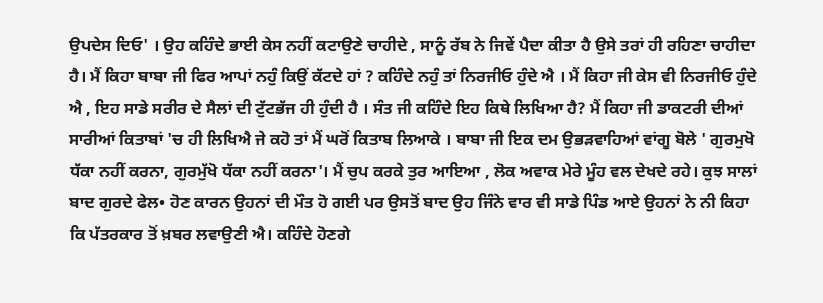ਉਪਦੇਸ ਦਿਓ' । ਉਹ ਕਹਿੰਦੇ ਭਾਈ ਕੇਸ ਨਹੀਂ ਕਟਾਉਣੇ ਚਾਹੀਦੇ , ਸਾਨੂੰ ਰੱਬ ਨੇ ਜਿਵੇਂ ਪੈਦਾ ਕੀਤਾ ਹੈ ਉਸੇ ਤਰਾਂ ਹੀ ਰਹਿਣਾ ਚਾਹੀਦਾ ਹੈ। ਮੈਂ ਕਿਹਾ ਬਾਬਾ ਜੀ ਫਿਰ ਆਪਾਂ ਨਹੁੰ ਕਿਉਂ ਕੱਟਦੇ ਹਾਂ ? ਕਹਿੰਦੇ ਨਹੁੰ ਤਾਂ ਨਿਰਜੀਓ ਹੁੰਦੇ ਐ । ਮੈਂ ਕਿਹਾ ਜੀ ਕੇਸ ਵੀ ਨਿਰਜੀਓ ਹੁੰਦੇ ਐ , ਇਹ ਸਾਡੇ ਸਰੀਰ ਦੇ ਸੈਲਾਂ ਦੀ ਟੁੱਟਭੱਜ ਹੀ ਹੁੰਦੀ ਹੈ । ਸੰਤ ਜੀ ਕਹਿੰਦੇ ਇਹ ਕਿਥੇ ਲਿਖਿਆ ਹੈ? ਮੈਂ ਕਿਹਾ ਜੀ ਡਾਕਟਰੀ ਦੀਆਂ ਸਾਰੀਆਂ ਕਿਤਾਬਾਂ 'ਚ ਹੀ ਲਿਖਿਐ ਜੇ ਕਹੋ ਤਾਂ ਮੈਂ ਘਰੋਂ ਕਿਤਾਬ ਲਿਆਕੇ । ਬਾਬਾ ਜੀ ਇਕ ਦਮ ਉਭੜਵਾਹਿਆਂ ਵਾਂਗੂ ਬੋਲੇ ' ਗੁਰਮੁਖੋ ਧੱਕਾ ਨਹੀਂ ਕਰਨਾ, ਗੁਰਮੁੱਖੋ ਧੱਕਾ ਨਹੀਂ ਕਰਨਾ'। ਮੈਂ ਚੁਪ ਕਰਕੇ ਤੁਰ ਆਇਆ , ਲੋਕ ਅਵਾਕ ਮੇਰੇ ਮੂੰਹ ਵਲ ਦੇਖਦੇ ਰਹੇ। ਕੁਝ ਸਾਲਾਂ ਬਾਦ ਗੁਰਦੇ ਫੇਲ• ਹੋਣ ਕਾਰਨ ਉਹਨਾਂ ਦੀ ਮੌਤ ਹੋ ਗਈ ਪਰ ਉਸਤੋਂ ਬਾਦ ਉਹ ਜਿੰਨੇ ਵਾਰ ਵੀ ਸਾਡੇ ਪਿੰਡ ਆਏ ਉਹਨਾਂ ਨੇ ਨੀ ਕਿਹਾ ਕਿ ਪੱਤਰਕਾਰ ਤੋਂ ਖ਼ਬਰ ਲਵਾਉਣੀ ਐ। ਕਹਿੰਦੇ ਹੋਣਗੇ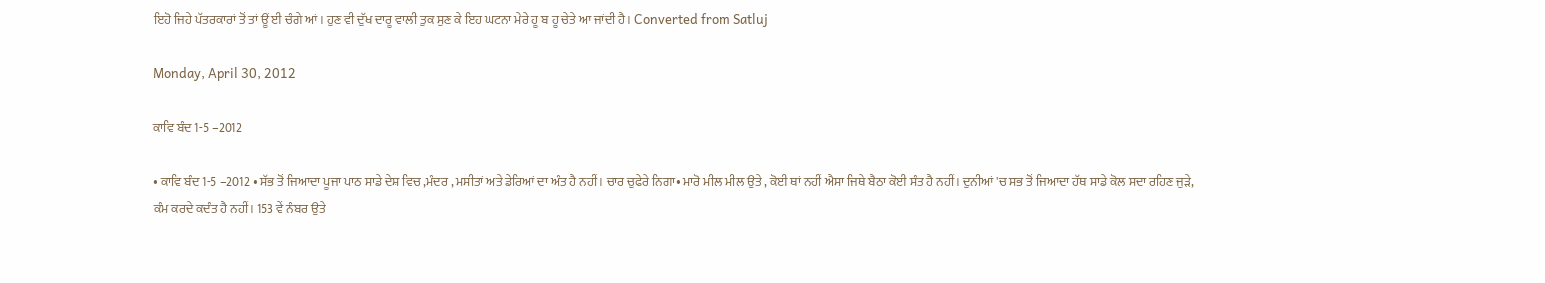ਇਹੋ ਜਿਹੇ ਪੱਤਰਕਾਰਾਂ ਤੋਂ ਤਾਂ ਊਂ ਈ ਚੰਗੇ ਆਂ। ਹੁਣ ਵੀ ਦੁੱਖ ਦਾਰੂ ਵਾਲੀ ਤੁਕ ਸੁਣ ਕੇ ਇਹ ਘਟਨਾ ਮੇਰੇ ਹੂ ਬ ਹੂ ਚੇਤੇ ਆ ਜਾਂਦੀ ਹੈ। Converted from Satluj

Monday, April 30, 2012

ਕਾਵਿ ਬੰਦ 1-5 –2012

• ਕਾਵਿ ਬੰਦ 1-5 –2012 • ਸੱਭ ਤੋਂ ਜਿਆਦਾ ਪੂਜਾ ਪਾਠ ਸਾਡੇ ਦੇਸ਼ ਵਿਚ ,ਮੰਦਰ , ਮਸੀਤਾਂ ਅਤੇ ਡੇਰਿਆਂ ਦਾ ਅੰਤ ਹੈ ਨਹੀਂ। ਚਾਰ ਚੁਫੇਰੇ ਨਿਗਾ• ਮਾਰੋ ਮੀਲ ਮੀਲ ਉਤੇ , ਕੋਈ ਥਾਂ ਨਹੀਂ ਐਸਾ ਜਿਥੇ ਬੈਠਾ ਕੋਈ ਸੰਤ ਹੈ ਨਹੀਂ। ਦੁਨੀਆਂ 'ਚ ਸਭ ਤੋਂ ਜਿਆਦਾ ਹੱਥ ਸਾਡੇ ਕੋਲ ਸਦਾ ਰਹਿਣ ਜੁੜੇ, ਕੰਮ ਕਰਦੇ ਕਦੰਤ ਹੈ ਨਹੀਂ। 153 ਵੇਂ ਨੰਬਰ ਉਤੇ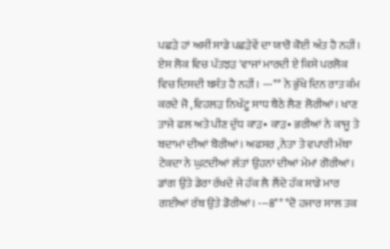ਪਛੜੇ ਹਾਂ ਅਸੀਂ ਸਾਡੇ ਪਛੜੇਵੇਂ ਦਾ ਯਾਰੋ ਕੋਈ ਅੰਤ ਹੈ ਨਹੀਂ। ਏਸ ਲੋਕ ਵਿਚ ਪੱਤਝੜ 'ਵਾਜਾਂ ਮਾਰਦੀ ਏ ਕਿਸੇ ਪਰਲੋਕ ਵਿਚ ਦਿਸਦੀ ਬਸੰਤ ਹੈ ਨਹੀਂ। ---** ਨੇ ਭੁੱਖੇ ਦਿਨ ਰਾਤ ਕੰਮ ਕਰਦੇ ਜੋ ,ਵਿਹਲੜ ਨਿਖੱਟੂ ਸਾਧ ਬੈਠੇ ਲੈਣ ਲੋਰੀਆਂ। ਖਾਣ ਤਾਜੇ ਫਲ ਅਤੇ ਪੀਣ ਦੁੱਧ ਕਾੜ• ਕਾੜ• ਭਰੀਆਂ ਨੇ ਕਾਜੂ ਤੇ ਬਦਾਮਾਂ ਦੀਆਂ ਬੋਰੀਆਂ। ਅਫਸਰ ,ਨੇਤਾ ਤੇ ਵਪਾਰੀ ਮੱਥਾ ਟੇਕਦਾ ਨੇ ਘੁਟਦੀਆਂ ਲੱਤਾਂ ਉਹਨਾਂ ਦੀਆਂ ਮੇਮਾਂ ਗੋਰੀਆਂ। ਡਾਂਗ ਉਤੇ ਡੇਰਾ ਰੱਖਦੇ ਜੇ ਹੱਕ ਲੈ ਲੈਂਦੇ ਹੱਕ ਸਾਡੇ ਮਾਰ ਗਈਆਂ ਰੱਬ ਉਤੇ ਡੋਰੀਆਂ। ---8** *ਦੋ ਹਜਾਰ ਸਾਲ ਤਕ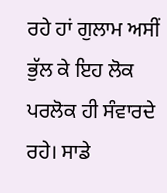ਰਹੇ ਹਾਂ ਗੁਲਾਮ ਅਸੀਂ ਭੁੱਲ ਕੇ ਇਹ ਲੋਕ ਪਰਲੋਕ ਹੀ ਸੰਵਾਰਦੇ ਰਹੇ। ਸਾਡੇ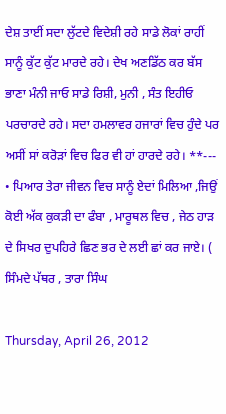ਦੇਸ਼ ਤਾਈਂ ਸਦਾ ਲੁੱਟਦੇ ਵਿਦੇਸ਼ੀ ਰਹੇ ਸਾਡੇ ਲੋਕਾਂ ਰਾਹੀਂ ਸਾਨੂੰ ਕੁੱਟ ਕੁੱਟ ਮਾਰਦੇ ਰਹੇ। ਦੇਖ ਅਣਡਿੱਠ ਕਰ ਬੱਸ ਭਾਣਾ ਮੰਨੀ ਜਾਓ ਸਾਡੇ ਰਿਸ਼ੀ, ਮੁਨੀ , ਸੰਤ ਇਹੀਓ ਪਰਚਾਰਦੇ ਰਹੇ। ਸਦਾ ਹਮਲਾਵਰ ਹਜਾਰਾਂ ਵਿਚ ਹੁੰਦੇ ਪਰ ਅਸੀਂ ਸਾਂ ਕਰੋੜਾਂ ਵਿਚ ਫਿਰ ਵੀ ਹਾਂ ਹਾਰਦੇ ਰਹੇ। **--- • ਪਿਆਰ ਤੇਰਾ ਜੀਵਨ ਵਿਚ ਸਾਨੂੰ ਏਦਾਂ ਮਿਲਿਆ ,ਜਿਉਂ ਕੋਈ ਅੱਕ ਕੁਕੜੀ ਦਾ ਫੰਬਾ , ਮਾਰੂਥਲ ਵਿਚ , ਜੇਠ ਹਾੜ ਦੇ ਸਿਖਰ ਦੁਪਹਿਰੇ ਛਿਣ ਭਰ ਦੇ ਲਈ ਛਾਂ ਕਰ ਜਾਏ। ( ਸਿੰਮਦੇ ਪੱਥਰ , ਤਾਰਾ ਸਿੰਘ

Thursday, April 26, 2012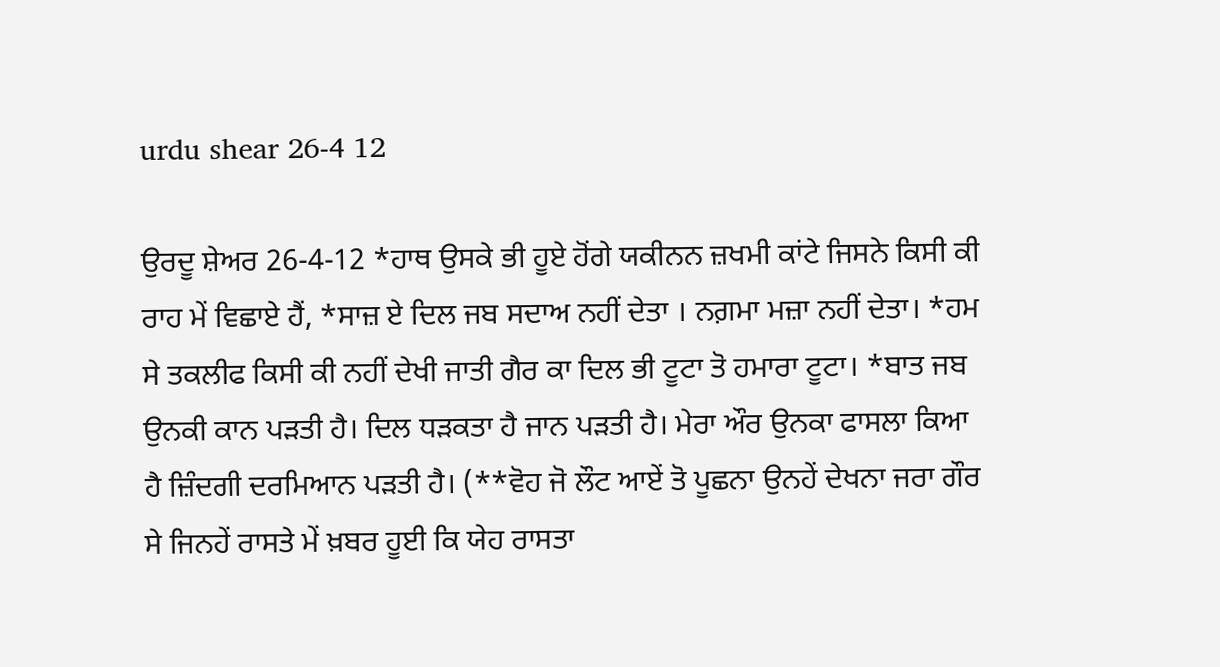urdu shear 26-4 12

ਉਰਦੂ ਸ਼ੇਅਰ 26-4-12 *ਹਾਥ ਉਸਕੇ ਭੀ ਹੂਏ ਹੋਂਗੇ ਯਕੀਨਨ ਜ਼ਖਮੀ ਕਾਂਟੇ ਜਿਸਨੇ ਕਿਸੀ ਕੀ ਰਾਹ ਮੇਂ ਵਿਛਾਏ ਹੈਂ, *ਸਾਜ਼ ਏ ਦਿਲ ਜਬ ਸਦਾਅ ਨਹੀਂ ਦੇਤਾ । ਨਗ਼ਮਾ ਮਜ਼ਾ ਨਹੀਂ ਦੇਤਾ। *ਹਮ ਸੇ ਤਕਲੀਫ ਕਿਸੀ ਕੀ ਨਹੀਂ ਦੇਖੀ ਜਾਤੀ ਗੈਰ ਕਾ ਦਿਲ ਭੀ ਟੂਟਾ ਤੋ ਹਮਾਰਾ ਟੂਟਾ। *ਬਾਤ ਜਬ ਉਨਕੀ ਕਾਨ ਪੜਤੀ ਹੈ। ਦਿਲ ਧੜਕਤਾ ਹੈ ਜਾਨ ਪੜਤੀ ਹੈ। ਮੇਰਾ ਔਰ ਉਨਕਾ ਫਾਸਲਾ ਕਿਆ ਹੈ ਜ਼ਿੰਦਗੀ ਦਰਮਿਆਨ ਪੜਤੀ ਹੈ। (**ਵੋਹ ਜੋ ਲੌਟ ਆਏਂ ਤੋ ਪੂਛਨਾ ਉਨਹੇਂ ਦੇਖਨਾ ਜਰਾ ਗੌਰ ਸੇ ਜਿਨਹੇਂ ਰਾਸਤੇ ਮੇਂ ਖ਼ਬਰ ਹੂਈ ਕਿ ਯੇਹ ਰਾਸਤਾ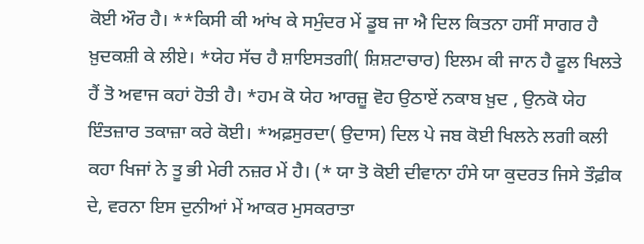ਕੋਈ ਔਰ ਹੈ। **ਕਿਸੀ ਕੀ ਆਂਖ ਕੇ ਸਮੁੰਦਰ ਮੇਂ ਡੂਬ ਜਾ ਐ ਦਿਲ ਕਿਤਨਾ ਹਸੀਂ ਸਾਗਰ ਹੈ ਖ਼ੁਦਕਸ਼ੀ ਕੇ ਲੀਏ। *ਯੇਹ ਸੱਚ ਹੈ ਸ਼ਾਇਸਤਗੀ( ਸ਼ਿਸ਼ਟਾਚਾਰ) ਇਲਮ ਕੀ ਜਾਨ ਹੈ ਫੂਲ ਖਿਲਤੇ ਹੈਂ ਤੋ ਅਵਾਜ ਕਹਾਂ ਹੋਤੀ ਹੈ। *ਹਮ ਕੋ ਯੇਹ ਆਰਜ਼ੂ ਵੋਹ ਉਠਾਏਂ ਨਕਾਬ ਖ਼ੁਦ , ਉਨਕੋ ਯੇਹ ਇੰਤਜ਼ਾਰ ਤਕਾਜ਼ਾ ਕਰੇ ਕੋਈ। *ਅਫ਼ਸੁਰਦਾ( ਉਦਾਸ) ਦਿਲ ਪੇ ਜਬ ਕੋਈ ਖਿਲਨੇ ਲਗੀ ਕਲੀ ਕਹਾ ਖਿਜਾਂ ਨੇ ਤੂ ਭੀ ਮੇਰੀ ਨਜ਼ਰ ਮੇਂ ਹੈ। (* ਯਾ ਤੋ ਕੋਈ ਦੀਵਾਨਾ ਹੰਸੇ ਯਾ ਕੁਦਰਤ ਜਿਸੇ ਤੌਫ਼ੀਕ ਦੇ, ਵਰਨਾ ਇਸ ਦੁਨੀਆਂ ਮੇਂ ਆਕਰ ਮੁਸਕਰਾਤਾ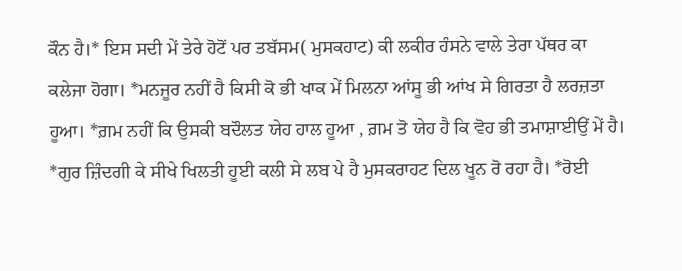ਕੌਨ ਹੈ।* ਇਸ ਸਦੀ ਮੇਂ ਤੇਰੇ ਹੋਟੋਂ ਪਰ ਤਬੱਸਮ( ਮੁਸਕਹਾਟ) ਕੀ ਲਕੀਰ ਹੰਸਨੇ ਵਾਲੇ ਤੇਰਾ ਪੱਥਰ ਕਾ ਕਲੇਜਾ ਹੋਗਾ। *ਮਨਜੂਰ ਨਹੀਂ ਹੈ ਕਿਸੀ ਕੋ ਭੀ ਖਾਕ ਮੇਂ ਮਿਲਨਾ ਆਂਸੂ ਭੀ ਆਂਖ ਸੇ ਗਿਰਤਾ ਹੈ ਲਰਜ਼ਤਾ ਹੂਆ। *ਗ਼ਮ ਨਹੀਂ ਕਿ ਉਸਕੀ ਬਦੌਲਤ ਯੇਹ ਹਾਲ ਹੂਆ , ਗ਼ਮ ਤੋ ਯੇਹ ਹੈ ਕਿ ਵੋਹ ਭੀ ਤਮਾਸ਼ਾਈਉਂ ਮੇਂ ਹੈ। *ਗੁਰ ਜ਼ਿੰਦਗੀ ਕੇ ਸੀਖੇ ਖਿਲਤੀ ਹੂਈ ਕਲੀ ਸੇ ਲਬ ਪੇ ਹੈ ਮੁਸਕਰਾਹਟ ਦਿਲ ਖੂਨ ਰੋ ਰਹਾ ਹੈ। *ਰੋਈ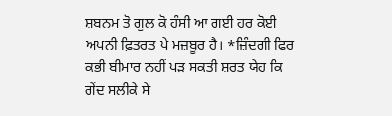ਸ਼ਬਨਮ ਤੋ ਗੁਲ ਕੋ ਹੰਸੀ ਆ ਗਈ ਹਰ ਕੋਈ ਅਪਨੀ ਫ਼ਿਤਰਤ ਪੇ ਮਜ਼ਬੂਰ ਹੈ। *ਜ਼ਿੰਦਗੀ ਫਿਰ ਕਭੀ ਬੀਮਾਰ ਨਹੀਂ ਪੜ ਸਕਤੀ ਸ਼ਰਤ ਯੇਹ ਕਿ ਗੇਂਦ ਸਲੀਕੇ ਸੇ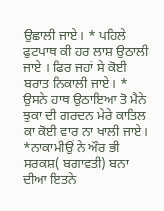ਉਛਾਲੀ ਜਾਏ। * ਪਹਿਲੇ ਫੁਟਪਾਥ ਕੀ ਹਰ ਲਾਸ਼ ਉਠਾਲੀ ਜਾਏ । ਫਿਰ ਜਹਾਂ ਸੇ ਕੋਈ ਬਰਾਤ ਨਿਕਾਲੀ ਜਾਏ। * ਉਸਨੇ ਹਾਥ ਉਠਾਇਆ ਤੋ ਮੈਨੇ ਝੁਕਾ ਦੀ ਗਰਦਨ ਮੇਰੇ ਕਾਤਿਲ ਕਾ ਕੋਈ ਵਾਰ ਨਾ ਖਾਲੀ ਜਾਏ। *ਨਾਕਾਮੀਉਂ ਨੇ ਔਰ ਭੀ ਸਰਕਸ਼( ਬਗਾਵਤੀ) ਬਨਾ ਦੀਆ ਇਤਨੇ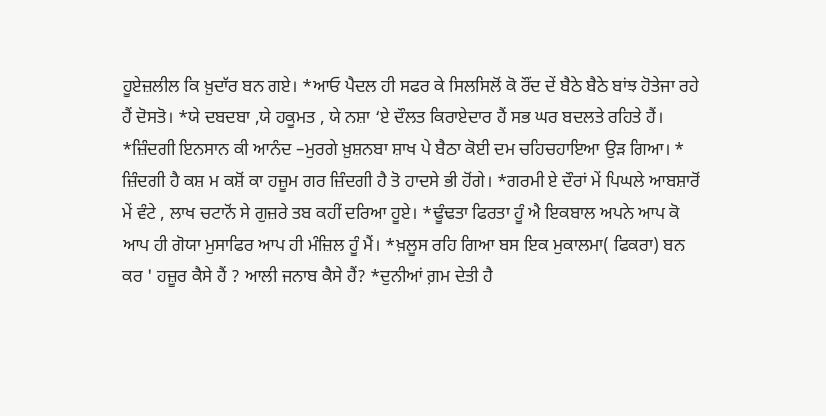ਹੂਏਜ਼ਲੀਲ ਕਿ ਖ਼ੁਦਾੱਰ ਬਨ ਗਏ। *ਆਓ ਪੈਦਲ ਹੀ ਸਫਰ ਕੇ ਸਿਲਸਿਲੋਂ ਕੋ ਰੌਂਦ ਦੇਂ ਬੈਠੇ ਬੈਠੇ ਬਾਂਝ ਹੋਤੇਜਾ ਰਹੇ ਹੈਂ ਦੋਸਤੋ। *ਯੇ ਦਬਦਬਾ ,ਯੇ ਹਕੂਮਤ , ਯੇ ਨਸ਼ਾ ‘ਏ ਦੌਲਤ ਕਿਰਾਏਦਾਰ ਹੈਂ ਸਭ ਘਰ ਬਦਲਤੇ ਰਹਿਤੇ ਹੈਂ। *ਜ਼ਿੰਦਗੀ ਇਨਸਾਨ ਕੀ ਆਨੰਦ –ਮੁਰਗੇ ਖ਼ੁਸ਼ਨਬਾ ਸ਼ਾਖ ਪੇ ਬੈਠਾ ਕੋਈ ਦਮ ਚਹਿਚਹਾਇਆ ਉੜ ਗਿਆ। * ਜ਼ਿੰਦਗੀ ਹੈ ਕਸ਼ ਮ ਕਸ਼ੋਂ ਕਾ ਹਜ਼ੂਮ ਗਰ ਜ਼ਿੰਦਗੀ ਹੈ ਤੋ ਹਾਦਸੇ ਭੀ ਹੋਂਗੇ। *ਗਰਮੀ ਏ ਦੌਰਾਂ ਮੇਂ ਪਿਘਲੇ ਆਬਸ਼ਾਰੋਂ ਮੇਂ ਵੰਟੇ , ਲਾਖ ਚਟਾਨੋਂ ਸੇ ਗੁਜ਼ਰੇ ਤਬ ਕਹੀਂ ਦਰਿਆ ਹੂਏ। *ਢੂੰਢਤਾ ਫਿਰਤਾ ਹੂੰ ਐ ਇਕਬਾਲ ਅਪਨੇ ਆਪ ਕੋ ਆਪ ਹੀ ਗੋਯਾ ਮੁਸਾਫਿਰ ਆਪ ਹੀ ਮੰਜ਼ਿਲ ਹੂੰ ਮੈਂ। *ਖ਼ਲੂਸ ਰਹਿ ਗਿਆ ਬਸ ਇਕ ਮੁਕਾਲਮਾ( ਫਿਕਰਾ) ਬਨ ਕਰ ' ਹਜ਼ੂਰ ਕੈਸੇ ਹੈਂ ? ਆਲੀ ਜਨਾਬ ਕੈਸੇ ਹੈਂ? *ਦੁਨੀਆਂ ਗ਼ਮ ਦੇਤੀ ਹੈ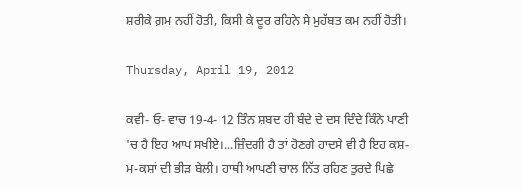ਸ਼ਰੀਕੇ ਗ਼ਮ ਨਹੀਂ ਹੋਤੀ, ਕਿਸੀ ਕੇ ਦੂਰ ਰਹਿਨੇ ਸੇ ਮੁਹੱਬਤ ਕਮ ਨਹੀਂ ਹੋਤੀ।

Thursday, April 19, 2012

ਕਵੀ- ਓ- ਵਾਚ 19-4- 12 ਤਿੰਨ ਸ਼ਬਦ ਹੀ ਬੰਦੇ ਦੇ ਦਸ ਦਿੰਦੇ ਕਿੰਨੇ ਪਾਣੀ 'ਚ ਹੈ ਇਹ ਆਪ ਸਖੀਏ।...ਜ਼ਿੰਦਗੀ ਹੈ ਤਾਂ ਹੋਣਗੇ ਹਾਦਸੇ ਵੀ ਹੈ ਇਹ ਕਸ਼- ਮ-ਕਸ਼ਾਂ ਦੀ ਭੀੜ ਬੇਲੀ। ਹਾਥੀ ਆਪਣੀ ਚਾਲ ਨਿੱਤ ਰਹਿਣ ਤੁਰਦੇ ਪਿਛੇ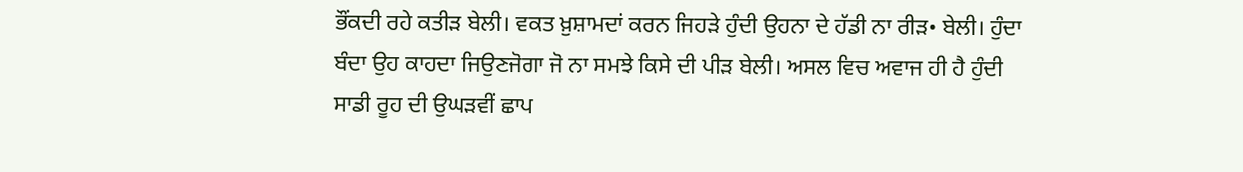ਭੌਂਕਦੀ ਰਹੇ ਕਤੀੜ ਬੇਲੀ। ਵਕਤ ਖ਼ੁਸ਼ਾਮਦਾਂ ਕਰਨ ਜਿਹੜੇ ਹੁੰਦੀ ਉਹਨਾ ਦੇ ਹੱਡੀ ਨਾ ਰੀੜ• ਬੇਲੀ। ਹੁੰਦਾ ਬੰਦਾ ਉਹ ਕਾਹਦਾ ਜਿਉਣਜੋਗਾ ਜੋ ਨਾ ਸਮਝੇ ਕਿਸੇ ਦੀ ਪੀੜ ਬੇਲੀ। ਅਸਲ ਵਿਚ ਅਵਾਜ ਹੀ ਹੈ ਹੁੰਦੀ ਸਾਡੀ ਰੂਹ ਦੀ ਉਘੜਵੀਂ ਛਾਪ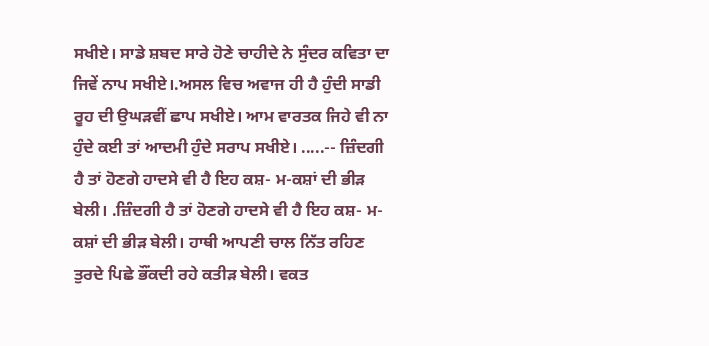ਸਖੀਏ। ਸਾਡੇ ਸ਼ਬਦ ਸਾਰੇ ਹੋਣੇ ਚਾਹੀਦੇ ਨੇ ਸੁੰਦਰ ਕਵਿਤਾ ਦਾ ਜਿਵੇਂ ਨਾਪ ਸਖੀਏ।.ਅਸਲ ਵਿਚ ਅਵਾਜ ਹੀ ਹੈ ਹੁੰਦੀ ਸਾਡੀ ਰੂਹ ਦੀ ਉਘੜਵੀਂ ਛਾਪ ਸਖੀਏ। ਆਮ ਵਾਰਤਕ ਜਿਹੇ ਵੀ ਨਾ ਹੁੰਦੇ ਕਈ ਤਾਂ ਆਦਮੀ ਹੁੰਦੇ ਸਰਾਪ ਸਖੀਏ। .....-- ਜ਼ਿੰਦਗੀ ਹੈ ਤਾਂ ਹੋਣਗੇ ਹਾਦਸੇ ਵੀ ਹੈ ਇਹ ਕਸ਼- ਮ-ਕਸ਼ਾਂ ਦੀ ਭੀੜ ਬੇਲੀ। .ਜ਼ਿੰਦਗੀ ਹੈ ਤਾਂ ਹੋਣਗੇ ਹਾਦਸੇ ਵੀ ਹੈ ਇਹ ਕਸ਼- ਮ-ਕਸ਼ਾਂ ਦੀ ਭੀੜ ਬੇਲੀ। ਹਾਥੀ ਆਪਣੀ ਚਾਲ ਨਿੱਤ ਰਹਿਣ ਤੁਰਦੇ ਪਿਛੇ ਭੌਂਕਦੀ ਰਹੇ ਕਤੀੜ ਬੇਲੀ। ਵਕਤ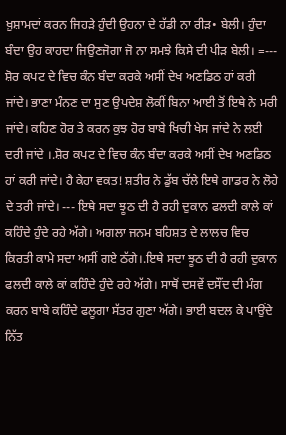ਖ਼ੁਸ਼ਾਮਦਾਂ ਕਰਨ ਜਿਹੜੇ ਹੁੰਦੀ ਉਹਨਾ ਦੇ ਹੱਡੀ ਨਾ ਰੀੜ• ਬੇਲੀ। ਹੁੰਦਾ ਬੰਦਾ ਉਹ ਕਾਹਦਾ ਜਿਉਣਜੋਗਾ ਜੋ ਨਾ ਸਮਝੇ ਕਿਸੇ ਦੀ ਪੀੜ ਬੇਲੀ। =--- ਸ਼ੋਰ ਕਪਟ ਦੇ ਵਿਚ ਕੰਨ ਬੰਦਾ ਕਰਕੇ ਅਸੀਂ ਦੇਖ ਅਣਡਿਠ ਹਾਂ ਕਰੀ ਜਾਂਦੇ। ਭਾਣਾ ਮੰਨਣ ਦਾ ਸੁਣ ਉਪਦੇਸ਼ ਲੋਕੀਂ ਬਿਨਾ ਆਈ ਤੋਂ ਇਥੇ ਨੇ ਮਰੀ ਜਾਂਦੇ। ਕਹਿਣ ਹੋਰ ਤੇ ਕਰਨ ਕੁਝ ਹੋਰ ਬਾਬੇ ਖਿਚੀ ਖੇਸ ਜਾਂਦੇ ਨੇ ਲਈ ਦਰੀ ਜਾਂਦੇ ।.ਸ਼ੋਰ ਕਪਟ ਦੇ ਵਿਚ ਕੰਨ ਬੰਦਾ ਕਰਕੇ ਅਸੀਂ ਦੇਖ ਅਣਡਿਠ ਹਾਂ ਕਰੀ ਜਾਂਦੇ। ਹੈ ਕੇਹਾ ਵਕਤ! ਸ਼ਤੀਰ ਨੇ ਡੁੱਬ ਚੱਲੇ ਇਥੇ ਗਾਡਰ ਨੇ ਲੋਹੇ ਦੇ ਤਰੀ ਜਾਂਦੇ। --- ਇਥੇ ਸਦਾ ਝੂਠ ਦੀ ਹੈ ਰਹੀ ਦੁਕਾਨ ਫਲਦੀ ਕਾਲੇ ਕਾਂ ਕਹਿੰਦੇ ਹੁੰਦੇ ਰਹੇ ਅੱਗੇ। ਅਗਲਾ ਜਨਮ ਬਹਿਸ਼ਤ ਦੇ ਲਾਲਚ ਵਿਚ ਕਿਰਤੀ ਕਾਮੇ ਸਦਾ ਅਸੀਂ ਗਏ ਠੱਗੇ।.ਇਥੇ ਸਦਾ ਝੂਠ ਦੀ ਹੈ ਰਹੀ ਦੁਕਾਨ ਫਲਦੀ ਕਾਲੇ ਕਾਂ ਕਹਿੰਦੇ ਹੁੰਦੇ ਰਹੇ ਅੱਗੇ। ਸਾਥੋਂ ਦਸਵੇਂ ਦਸੌਂਦ ਦੀ ਮੰਗ ਕਰਨ ਬਾਬੇ ਕਹਿੰਦੇ ਫਲੂਗਾ ਸੱਤਰ ਗੁਣਾ ਅੱਗੇ। ਭਾਈ ਬਦਲ ਕੇ ਪਾਉਂਦੇ ਨਿੱਤ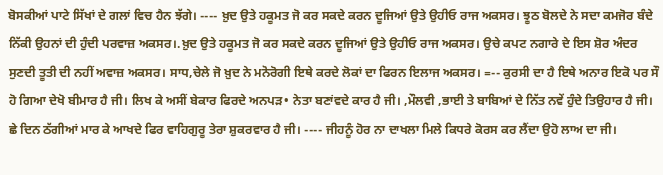ਬੋਸਕੀਆਂ ਪਾਟੇ ਸਿੱਖਾਂ ਦੇ ਗਲਾਂ ਵਿਚ ਹੈਨ ਝੱਗੇ। ---- ਖ਼ੁਦ ਉਤੇ ਹਕੂਮਤ ਜੋ ਕਰ ਸਕਦੇ ਕਰਨ ਦੂਜਿਆਂ ਉਤੇ ਉਹੀਓ ਰਾਜ ਅਕਸਰ। ਝੂਠ ਬੋਲਦੇ ਨੇ ਸਦਾ ਕਮਜੋਰ ਬੰਦੇ ਨਿੱਕੀ ਉਹਨਾਂ ਦੀ ਹੁੰਦੀ ਪਰਵਾਜ਼ ਅਕਸਰ।.ਖ਼ੁਦ ਉਤੇ ਹਕੂਮਤ ਜੋ ਕਰ ਸਕਦੇ ਕਰਨ ਦੂਜਿਆਂ ਉਤੇ ਉਹੀਓ ਰਾਜ ਅਕਸਰ। ਉਚੇ ਕਪਟ ਨਗਾਰੇ ਦੇ ਇਸ ਸ਼ੋਰ ਅੰਦਰ ਸੁਣਦੀ ਤੂਤੀ ਦੀ ਨਹੀਂ ਅਵਾਜ਼ ਅਕਸਰ। ਸਾਧ,ਚੇਲੇ ਜੋ ਖ਼ੁਦ ਨੇ ਮਨੋਰੋਗੀ ਇਥੇ ਕਰਦੇ ਲੋਕਾਂ ਦਾ ਫਿਰਨ ਇਲਾਜ ਅਕਸਰ। =-- ਕੁਰਸੀ ਦਾ ਹੈ ਇਥੇ ਅਨਾਰ ਇਕੋ ਪਰ ਸੌ ਹੋ ਗਿਆ ਦੇਖੋ ਬੀਮਾਰ ਹੈ ਜੀ। ਲਿਖ ਕੇ ਅਸੀਂ ਬੇਕਾਰ ਫਿਰਦੇ ਅਨਪੜ• ਨੇਤਾ ਬਣਾਂਵਦੇ ਕਾਰ ਹੈ ਜੀ। ,ਮੌਲਵੀ ,ਭਾਈ ਤੇ ਬਾਬਿਆਂ ਦੇ ਨਿੱਤ ਨਵੇਂ ਹੁੰਦੇ ਤਿਉਹਾਰ ਹੈ ਜੀ। ਛੇ ਦਿਨ ਠੱਗੀਆਂ ਮਾਰ ਕੇ ਆਖਦੇ ਫਿਰ ਵਾਹਿਗੁਰੂ ਤੇਰਾ ਸ਼ੁਕਰਵਾਰ ਹੈ ਜੀ। ---- ਜੀਹਨੂੰ ਹੋਰ ਨਾ ਦਾਖਲਾ ਮਿਲੇ ਕਿਧਰੇ ਕੋਰਸ ਕਰ ਲੈਂਦਾ ਉਹੋ ਲਾਅ ਦਾ ਜੀ।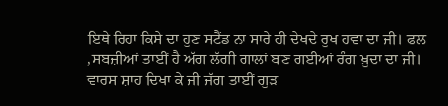ਇਥੇ ਰਿਹਾ ਕਿਸੇ ਦਾ ਹੁਣ ਸਟੈਂਡ ਨਾ ਸਾਰੇ ਹੀ ਦੇਖਦੇ ਰੁਖ ਹਵਾ ਦਾ ਜੀ। ਫਲ ,ਸਬਜ਼ੀਆਂ ਤਾਈਂ ਹੈ ਅੱਗ ਲੱਗੀ ਗਾਲਾਂ ਬਣ ਗਈਆਂ ਰੰਗ ਖ਼ੁਦਾ ਦਾ ਜੀ। ਵਾਰਸ ਸ਼ਾਹ ਦਿਖਾ ਕੇ ਜੀ ਜੱਗ ਤਾਈਂ ਗੁੜ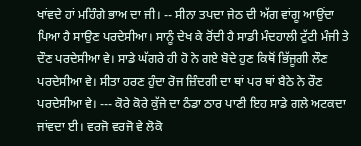ਖਾਂਵਦੇ ਹਾਂ ਮਹਿੰਗੇ ਭਾਅ ਦਾ ਜੀ। -- ਸੀਨਾ ਤਪਦਾ ਜੇਠ ਦੀ ਅੱਗ ਵਾਂਗੂ ਆਉਂਦਾ ਪਿਆ ਹੈ ਸਾਉਣ ਪਰਦੇਸੀਆ। ਸਾਨੂੰ ਦੇਖ ਕੇ ਰੋਂਦੀ ਹੈ ਸਾਡੀ ਮੰਦਹਾਲੀ ਟੁੱਟੀ ਮੰਜੀ ਤੇ ਦੌਣ ਪਰਦੇਸੀਆ ਵੇ। ਸਾਡੇ ਘੱਗਰੇ ਹੀ ਹੋ ਨੇ ਗਏ ਬੋਦੇ ਹੁਣ ਕਿਥੋਂ ਭਿੱਜੂਗੀ ਲੌਣ ਪਰਦੇਸੀਆ ਵੇ। ਸੀਤਾ ਹਰਣ ਹੁੰਦਾ ਰੋਜ ਜ਼ਿੰਦਗੀ ਦਾ ਥਾਂ ਪਰ ਥਾਂ ਬੈਠੇ ਨੇ ਰੌਣ ਪਰਦੇਸੀਆ ਵੇ। --- ਕੋਰੇ ਕੋਰੇ ਕੁੱਜੇ ਦਾ ਠੰਡਾ ਠਾਰ ਪਾਣੀ ਇਹ ਸਾਡੇ ਗਲੇ ਅਟਕਦਾ ਜਾਂਵਦਾ ਈ। ਵਰਜੋ ਵਰਜੋ ਵੇ ਲੋਕੋ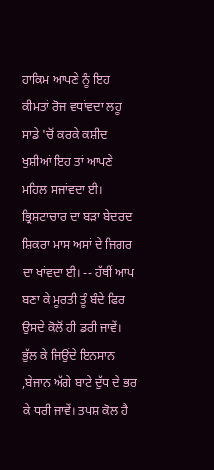ਹਾਕਿਮ ਆਪਣੇ ਨੂੰ ਇਹ ਕੀਮਤਾਂ ਰੋਜ ਵਧਾਂਵਦਾ ਲਹੂ ਸਾਡੇ 'ਚੋਂ ਕਰਕੇ ਕਸ਼ੀਦ ਖੁਸ਼ੀਆਂ ਇਹ ਤਾਂ ਆਪਣੇ ਮਹਿਲ ਸਜਾਂਵਦਾ ਈ। ਭ੍ਰਿਸ਼ਟਾਚਾਰ ਦਾ ਬੜਾ ਬੇਦਰਦ ਸ਼ਿਕਰਾ ਮਾਸ ਅਸਾਂ ਦੇ ਜਿਗਰ ਦਾ ਖਾਂਵਦਾ ਈ। -- ਹੱਥੀਂ ਆਪ ਬਣਾ ਕੇ ਮੂਰਤੀ ਤੂੰ ਬੰਦੇ ਫਿਰ ਉਸਦੇ ਕੋਲੋਂ ਹੀ ਡਰੀ ਜਾਵੇਂ। ਭੁੱਲ ਕੇ ਜਿਉਂਦੇ ਇਨਸਾਨ ,ਬੇਜਾਨ ਅੱਗੇ ਬਾਟੇ ਦੁੱਧ ਦੇ ਭਰ ਕੇ ਧਰੀ ਜਾਵੇਂ। ਤਪਸ਼ ਕੋਲ ਹੈ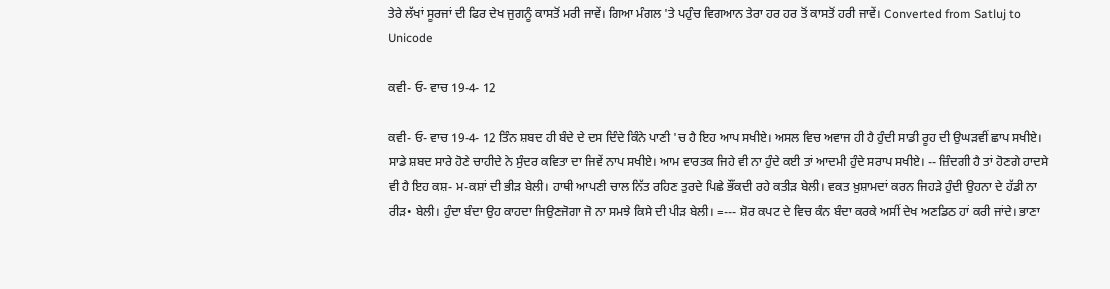ਤੇਰੇ ਲੱਖਾਂ ਸੂਰਜਾਂ ਦੀ ਫਿਰ ਦੇਖ ਜੁਗਨੂੰ ਕਾਸਤੋਂ ਮਰੀ ਜਾਵੇਂ। ਗਿਆ ਮੰਗਲ 'ਤੇ ਪਹੁੰਚ ਵਿਗਆਨ ਤੇਰਾ ਹਰ ਹਰ ਤੋਂ ਕਾਸਤੋਂ ਹਰੀ ਜਾਵੇਂ। Converted from Satluj to Unicode

ਕਵੀ- ਓ- ਵਾਚ 19-4- 12

ਕਵੀ- ਓ- ਵਾਚ 19-4- 12 ਤਿੰਨ ਸ਼ਬਦ ਹੀ ਬੰਦੇ ਦੇ ਦਸ ਦਿੰਦੇ ਕਿੰਨੇ ਪਾਣੀ 'ਚ ਹੈ ਇਹ ਆਪ ਸਖੀਏ। ਅਸਲ ਵਿਚ ਅਵਾਜ ਹੀ ਹੈ ਹੁੰਦੀ ਸਾਡੀ ਰੂਹ ਦੀ ਉਘੜਵੀਂ ਛਾਪ ਸਖੀਏ। ਸਾਡੇ ਸ਼ਬਦ ਸਾਰੇ ਹੋਣੇ ਚਾਹੀਦੇ ਨੇ ਸੁੰਦਰ ਕਵਿਤਾ ਦਾ ਜਿਵੇਂ ਨਾਪ ਸਖੀਏ। ਆਮ ਵਾਰਤਕ ਜਿਹੇ ਵੀ ਨਾ ਹੁੰਦੇ ਕਈ ਤਾਂ ਆਦਮੀ ਹੁੰਦੇ ਸਰਾਪ ਸਖੀਏ। -- ਜ਼ਿੰਦਗੀ ਹੈ ਤਾਂ ਹੋਣਗੇ ਹਾਦਸੇ ਵੀ ਹੈ ਇਹ ਕਸ਼- ਮ-ਕਸ਼ਾਂ ਦੀ ਭੀੜ ਬੇਲੀ। ਹਾਥੀ ਆਪਣੀ ਚਾਲ ਨਿੱਤ ਰਹਿਣ ਤੁਰਦੇ ਪਿਛੇ ਭੌਂਕਦੀ ਰਹੇ ਕਤੀੜ ਬੇਲੀ। ਵਕਤ ਖ਼ੁਸ਼ਾਮਦਾਂ ਕਰਨ ਜਿਹੜੇ ਹੁੰਦੀ ਉਹਨਾ ਦੇ ਹੱਡੀ ਨਾ ਰੀੜ• ਬੇਲੀ। ਹੁੰਦਾ ਬੰਦਾ ਉਹ ਕਾਹਦਾ ਜਿਉਣਜੋਗਾ ਜੋ ਨਾ ਸਮਝੇ ਕਿਸੇ ਦੀ ਪੀੜ ਬੇਲੀ। =--- ਸ਼ੋਰ ਕਪਟ ਦੇ ਵਿਚ ਕੰਨ ਬੰਦਾ ਕਰਕੇ ਅਸੀਂ ਦੇਖ ਅਣਡਿਠ ਹਾਂ ਕਰੀ ਜਾਂਦੇ। ਭਾਣਾ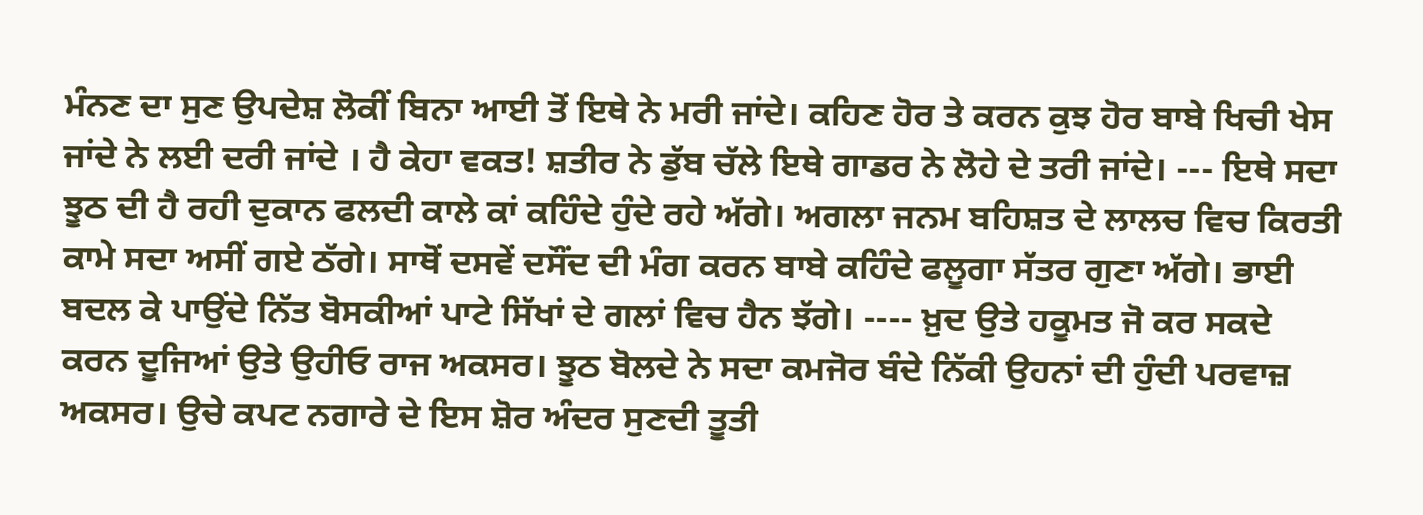ਮੰਨਣ ਦਾ ਸੁਣ ਉਪਦੇਸ਼ ਲੋਕੀਂ ਬਿਨਾ ਆਈ ਤੋਂ ਇਥੇ ਨੇ ਮਰੀ ਜਾਂਦੇ। ਕਹਿਣ ਹੋਰ ਤੇ ਕਰਨ ਕੁਝ ਹੋਰ ਬਾਬੇ ਖਿਚੀ ਖੇਸ ਜਾਂਦੇ ਨੇ ਲਈ ਦਰੀ ਜਾਂਦੇ । ਹੈ ਕੇਹਾ ਵਕਤ! ਸ਼ਤੀਰ ਨੇ ਡੁੱਬ ਚੱਲੇ ਇਥੇ ਗਾਡਰ ਨੇ ਲੋਹੇ ਦੇ ਤਰੀ ਜਾਂਦੇ। --- ਇਥੇ ਸਦਾ ਝੂਠ ਦੀ ਹੈ ਰਹੀ ਦੁਕਾਨ ਫਲਦੀ ਕਾਲੇ ਕਾਂ ਕਹਿੰਦੇ ਹੁੰਦੇ ਰਹੇ ਅੱਗੇ। ਅਗਲਾ ਜਨਮ ਬਹਿਸ਼ਤ ਦੇ ਲਾਲਚ ਵਿਚ ਕਿਰਤੀ ਕਾਮੇ ਸਦਾ ਅਸੀਂ ਗਏ ਠੱਗੇ। ਸਾਥੋਂ ਦਸਵੇਂ ਦਸੌਂਦ ਦੀ ਮੰਗ ਕਰਨ ਬਾਬੇ ਕਹਿੰਦੇ ਫਲੂਗਾ ਸੱਤਰ ਗੁਣਾ ਅੱਗੇ। ਭਾਈ ਬਦਲ ਕੇ ਪਾਉਂਦੇ ਨਿੱਤ ਬੋਸਕੀਆਂ ਪਾਟੇ ਸਿੱਖਾਂ ਦੇ ਗਲਾਂ ਵਿਚ ਹੈਨ ਝੱਗੇ। ---- ਖ਼ੁਦ ਉਤੇ ਹਕੂਮਤ ਜੋ ਕਰ ਸਕਦੇ ਕਰਨ ਦੂਜਿਆਂ ਉਤੇ ਉਹੀਓ ਰਾਜ ਅਕਸਰ। ਝੂਠ ਬੋਲਦੇ ਨੇ ਸਦਾ ਕਮਜੋਰ ਬੰਦੇ ਨਿੱਕੀ ਉਹਨਾਂ ਦੀ ਹੁੰਦੀ ਪਰਵਾਜ਼ ਅਕਸਰ। ਉਚੇ ਕਪਟ ਨਗਾਰੇ ਦੇ ਇਸ ਸ਼ੋਰ ਅੰਦਰ ਸੁਣਦੀ ਤੂਤੀ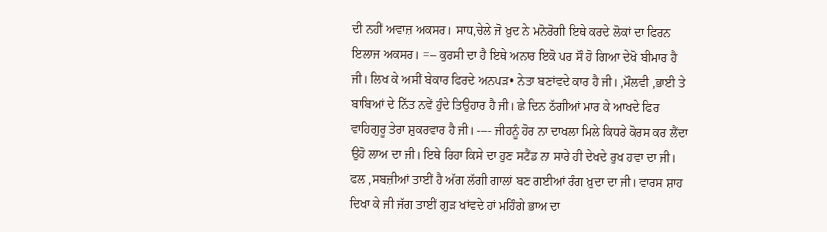ਦੀ ਨਹੀਂ ਅਵਾਜ਼ ਅਕਸਰ। ਸਾਧ,ਚੇਲੇ ਜੋ ਖ਼ੁਦ ਨੇ ਮਨੋਰੋਗੀ ਇਥੇ ਕਰਦੇ ਲੋਕਾਂ ਦਾ ਫਿਰਨ ਇਲਾਜ ਅਕਸਰ। =-- ਕੁਰਸੀ ਦਾ ਹੈ ਇਥੇ ਅਨਾਰ ਇਕੋ ਪਰ ਸੌ ਹੋ ਗਿਆ ਦੇਖੋ ਬੀਮਾਰ ਹੈ ਜੀ। ਲਿਖ ਕੇ ਅਸੀਂ ਬੇਕਾਰ ਫਿਰਦੇ ਅਨਪੜ• ਨੇਤਾ ਬਣਾਂਵਦੇ ਕਾਰ ਹੈ ਜੀ। ,ਮੌਲਵੀ ,ਭਾਈ ਤੇ ਬਾਬਿਆਂ ਦੇ ਨਿੱਤ ਨਵੇਂ ਹੁੰਦੇ ਤਿਉਹਾਰ ਹੈ ਜੀ। ਛੇ ਦਿਨ ਠੱਗੀਆਂ ਮਾਰ ਕੇ ਆਖਦੇ ਫਿਰ ਵਾਹਿਗੁਰੂ ਤੇਰਾ ਸ਼ੁਕਰਵਾਰ ਹੈ ਜੀ। ---- ਜੀਹਨੂੰ ਹੋਰ ਨਾ ਦਾਖਲਾ ਮਿਲੇ ਕਿਧਰੇ ਕੋਰਸ ਕਰ ਲੈਂਦਾ ਉਹੋ ਲਾਅ ਦਾ ਜੀ। ਇਥੇ ਰਿਹਾ ਕਿਸੇ ਦਾ ਹੁਣ ਸਟੈਂਡ ਨਾ ਸਾਰੇ ਹੀ ਦੇਖਦੇ ਰੁਖ ਹਵਾ ਦਾ ਜੀ। ਫਲ ,ਸਬਜ਼ੀਆਂ ਤਾਈਂ ਹੈ ਅੱਗ ਲੱਗੀ ਗਾਲਾਂ ਬਣ ਗਈਆਂ ਰੰਗ ਖ਼ੁਦਾ ਦਾ ਜੀ। ਵਾਰਸ ਸ਼ਾਹ ਦਿਖਾ ਕੇ ਜੀ ਜੱਗ ਤਾਈਂ ਗੁੜ ਖਾਂਵਦੇ ਹਾਂ ਮਹਿੰਗੇ ਭਾਅ ਦਾ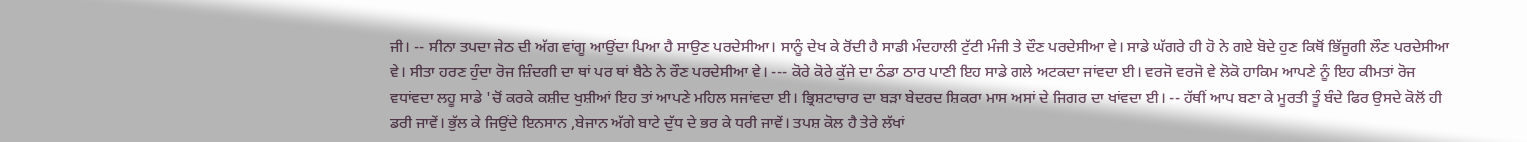ਜੀ। -- ਸੀਨਾ ਤਪਦਾ ਜੇਠ ਦੀ ਅੱਗ ਵਾਂਗੂ ਆਉਂਦਾ ਪਿਆ ਹੈ ਸਾਉਣ ਪਰਦੇਸੀਆ। ਸਾਨੂੰ ਦੇਖ ਕੇ ਰੋਂਦੀ ਹੈ ਸਾਡੀ ਮੰਦਹਾਲੀ ਟੁੱਟੀ ਮੰਜੀ ਤੇ ਦੌਣ ਪਰਦੇਸੀਆ ਵੇ। ਸਾਡੇ ਘੱਗਰੇ ਹੀ ਹੋ ਨੇ ਗਏ ਬੋਦੇ ਹੁਣ ਕਿਥੋਂ ਭਿੱਜੂਗੀ ਲੌਣ ਪਰਦੇਸੀਆ ਵੇ। ਸੀਤਾ ਹਰਣ ਹੁੰਦਾ ਰੋਜ ਜ਼ਿੰਦਗੀ ਦਾ ਥਾਂ ਪਰ ਥਾਂ ਬੈਠੇ ਨੇ ਰੌਣ ਪਰਦੇਸੀਆ ਵੇ। --- ਕੋਰੇ ਕੋਰੇ ਕੁੱਜੇ ਦਾ ਠੰਡਾ ਠਾਰ ਪਾਣੀ ਇਹ ਸਾਡੇ ਗਲੇ ਅਟਕਦਾ ਜਾਂਵਦਾ ਈ। ਵਰਜੋ ਵਰਜੋ ਵੇ ਲੋਕੋ ਹਾਕਿਮ ਆਪਣੇ ਨੂੰ ਇਹ ਕੀਮਤਾਂ ਰੋਜ ਵਧਾਂਵਦਾ ਲਹੂ ਸਾਡੇ 'ਚੋਂ ਕਰਕੇ ਕਸ਼ੀਦ ਖੁਸ਼ੀਆਂ ਇਹ ਤਾਂ ਆਪਣੇ ਮਹਿਲ ਸਜਾਂਵਦਾ ਈ। ਭ੍ਰਿਸ਼ਟਾਚਾਰ ਦਾ ਬੜਾ ਬੇਦਰਦ ਸ਼ਿਕਰਾ ਮਾਸ ਅਸਾਂ ਦੇ ਜਿਗਰ ਦਾ ਖਾਂਵਦਾ ਈ। -- ਹੱਥੀਂ ਆਪ ਬਣਾ ਕੇ ਮੂਰਤੀ ਤੂੰ ਬੰਦੇ ਫਿਰ ਉਸਦੇ ਕੋਲੋਂ ਹੀ ਡਰੀ ਜਾਵੇਂ। ਭੁੱਲ ਕੇ ਜਿਉਂਦੇ ਇਨਸਾਨ ,ਬੇਜਾਨ ਅੱਗੇ ਬਾਟੇ ਦੁੱਧ ਦੇ ਭਰ ਕੇ ਧਰੀ ਜਾਵੇਂ। ਤਪਸ਼ ਕੋਲ ਹੈ ਤੇਰੇ ਲੱਖਾਂ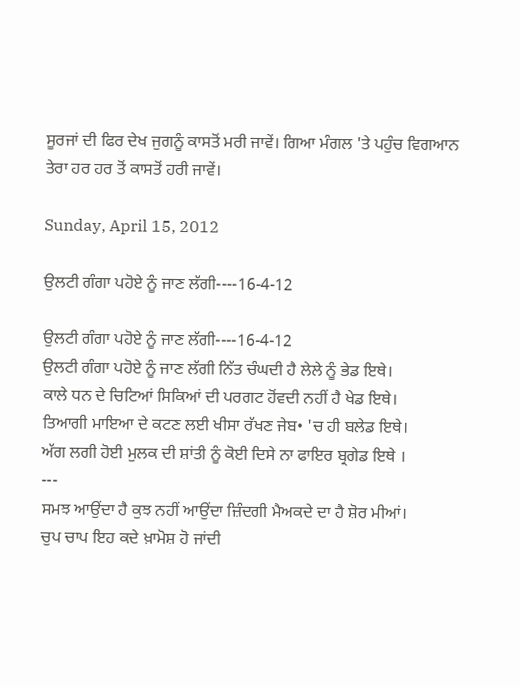ਸੂਰਜਾਂ ਦੀ ਫਿਰ ਦੇਖ ਜੁਗਨੂੰ ਕਾਸਤੋਂ ਮਰੀ ਜਾਵੇਂ। ਗਿਆ ਮੰਗਲ 'ਤੇ ਪਹੁੰਚ ਵਿਗਆਨ ਤੇਰਾ ਹਰ ਹਰ ਤੋਂ ਕਾਸਤੋਂ ਹਰੀ ਜਾਵੇਂ।

Sunday, April 15, 2012

ਉਲਟੀ ਗੰਗਾ ਪਹੋਏ ਨੂੰ ਜਾਣ ਲੱਗੀ----16-4-12

ਉਲਟੀ ਗੰਗਾ ਪਹੋਏ ਨੂੰ ਜਾਣ ਲੱਗੀ----16-4-12
ਉਲਟੀ ਗੰਗਾ ਪਹੋਏ ਨੂੰ ਜਾਣ ਲੱਗੀ ਨਿੱਤ ਚੰਘਦੀ ਹੈ ਲੇਲੇ ਨੂੰ ਭੇਡ ਇਥੇ।
ਕਾਲੇ ਧਨ ਦੇ ਚਿਟਿਆਂ ਸਿਕਿਆਂ ਦੀ ਪਰਗਟ ਹੋਂਵਦੀ ਨਹੀਂ ਹੈ ਖੇਡ ਇਥੇ।
ਤਿਆਗੀ ਮਾਇਆ ਦੇ ਕਟਣ ਲਈ ਖੀਸਾ ਰੱਖਣ ਜੇਬ• 'ਚ ਹੀ ਬਲੇਡ ਇਥੇ।
ਅੱਗ ਲਗੀ ਹੋਈ ਮੁਲਕ ਦੀ ਸ਼ਾਂਤੀ ਨੂੰ ਕੋਈ ਦਿਸੇ ਨਾ ਫਾਇਰ ਬ੍ਰਗੇਡ ਇਥੇ ।
---
ਸਮਝ ਆਉਂਦਾ ਹੈ ਕੁਝ ਨਹੀਂ ਆਉਂਦਾ ਜ਼ਿੰਦਗੀ ਮੈਅਕਦੇ ਦਾ ਹੈ ਸ਼ੋਰ ਮੀਆਂ।
ਚੁਪ ਚਾਪ ਇਹ ਕਦੇ ਖ਼ਾਮੋਸ਼ ਹੋ ਜਾਂਦੀ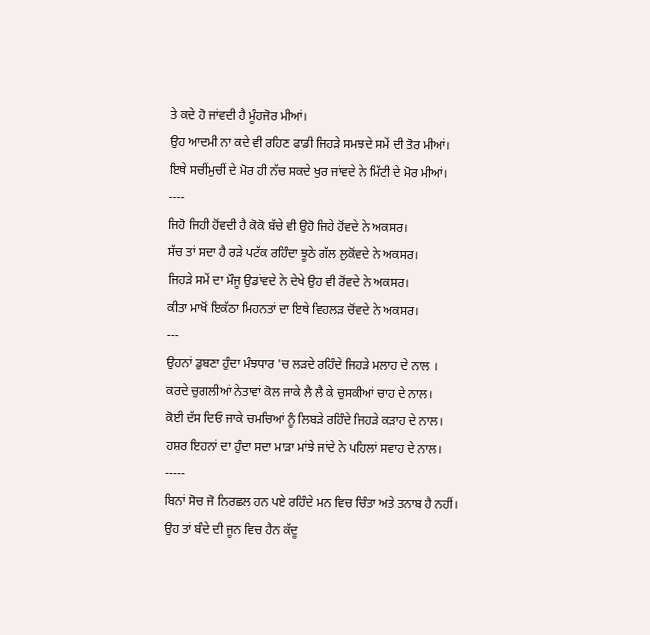ਤੇ ਕਦੇ ਹੋ ਜਾਂਵਦੀ ਹੈ ਮੂੰਹਜੋਰ ਮੀਆਂ।
ਉਹ ਆਦਮੀ ਨਾ ਕਦੇ ਵੀ ਰਹਿਣ ਫਾਡੀ ਜਿਹੜੇ ਸਮਝਦੇ ਸਮੇਂ ਦੀ ਤੋਰ ਮੀਆਂ।
ਇਥੇ ਸਚੀਂਮੁਚੀਂ ਦੇ ਮੋਰ ਹੀ ਨੱਚ ਸਕਦੇ ਖੁਰ ਜਾਂਵਦੇ ਨੇ ਮਿੱਟੀ ਦੇ ਮੋਰ ਮੀਆਂ।
----
ਜਿਹੋ ਜਿਹੀ ਹੋਂਵਦੀ ਹੈ ਕੋਕੋ ਬੱਚੇ ਵੀ ਉਹੋ ਜਿਹੇ ਹੋਂਵਦੇ ਨੇ ਅਕਸਰ।
ਸੱਚ ਤਾਂ ਸਦਾ ਹੈ ਰੜੇ ਪਟੱਕ ਰਹਿੰਦਾ ਝੂਠੇ ਗੱਲ ਲੁਕੋਂਵਦੇ ਨੇ ਅਕਸਰ।
ਜਿਹੜੇ ਸਮੇਂ ਦਾ ਮੌਜੂ ਉਡਾਂਵਦੇ ਨੇ ਦੇਖੇ ਉਹ ਵੀ ਰੋਂਵਦੇ ਨੇ ਅਕਸਰ।
ਕੀਤਾ ਮਾਖੋਂ ਇਕੱਠਾ ਮਿਹਨਤਾਂ ਦਾ ਇਥੇ ਵਿਹਲੜ ਚੋਂਵਦੇ ਨੇ ਅਕਸਰ।
---
ਉਹਨਾਂ ਡੁਬਣਾ ਹੁੰਦਾ ਮੰਝਧਾਰ 'ਚ ਲੜਦੇ ਰਹਿੰਦੇ ਜਿਹੜੇ ਮਲਾਹ ਦੇ ਨਾਲ ।
ਕਰਦੇ ਚੁਗਲੀਆਂ ਨੇਤਾਵਾਂ ਕੋਲ ਜਾਕੇ ਲੈ ਲੈ ਕੇ ਚੁਸਕੀਆਂ ਚਾਹ ਦੇ ਨਾਲ।
ਕੋਈ ਦੱਸ ਦਿਓ ਜਾਕੇ ਚਮਚਿਆਂ ਨੂੰ ਲਿਬੜੇ ਰਹਿੰਦੇ ਜਿਹੜੇ ਕੜਾਹ ਦੇ ਨਾਲ।
ਹਸ਼ਰ ਇਹਨਾਂ ਦਾ ਹੁੰਦਾ ਸਦਾ ਮਾੜਾ ਮਾਂਝੇ ਜਾਂਦੇ ਨੇ ਪਹਿਲਾਂ ਸਵਾਹ ਦੇ ਨਾਲ।
-----
ਬਿਨਾਂ ਸੋਚ ਜੋ ਨਿਰਛਲ ਹਨ ਪਏ ਰਹਿੰਦੇ ਮਨ ਵਿਚ ਚਿੰਤਾ ਅਤੇ ਤਨਾਬ ਹੈ ਨਹੀਂ।
ਉਹ ਤਾਂ ਬੰਦੇ ਦੀ ਜੂਨ ਵਿਚ ਹੈਨ ਕੱਦੂ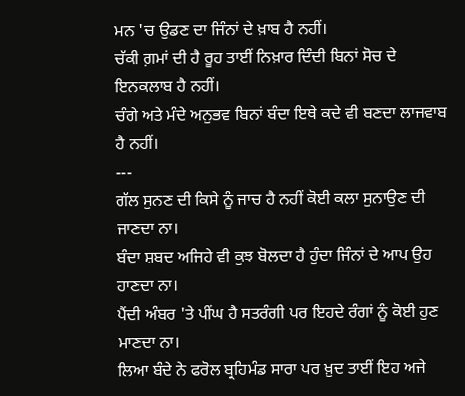ਮਨ 'ਚ ਉਡਣ ਦਾ ਜਿੰਨਾਂ ਦੇ ਖ਼ਾਬ ਹੈ ਨਹੀਂ।
ਚੱਕੀ ਗ਼ਮਾਂ ਦੀ ਹੈ ਰੂਹ ਤਾਈਂ ਨਿਖ਼ਾਰ ਦਿੰਦੀ ਬਿਨਾਂ ਸੋਚ ਦੇ ਇਨਕਲਾਬ ਹੈ ਨਹੀਂ।
ਚੰਗੇ ਅਤੇ ਮੰਦੇ ਅਨੁਭਵ ਬਿਨਾਂ ਬੰਦਾ ਇਥੇ ਕਦੇ ਵੀ ਬਣਦਾ ਲਾਜਵਾਬ ਹੈ ਨਹੀਂ।
---
ਗੱਲ ਸੁਨਣ ਦੀ ਕਿਸੇ ਨੂੰ ਜਾਚ ਹੈ ਨਹੀਂ ਕੋਈ ਕਲਾ ਸੁਨਾਉਣ ਦੀ ਜਾਣਦਾ ਨਾ।
ਬੰਦਾ ਸ਼ਬਦ ਅਜਿਹੇ ਵੀ ਕੁਝ ਬੋਲਦਾ ਹੈ ਹੁੰਦਾ ਜਿੰਨਾਂ ਦੇ ਆਪ ਉਹ ਹਾਣਦਾ ਨਾ।
ਪੈਂਦੀ ਅੰਬਰ 'ਤੇ ਪੀਂਘ ਹੈ ਸਤਰੰਗੀ ਪਰ ਇਹਦੇ ਰੰਗਾਂ ਨੂੰ ਕੋਈ ਹੁਣ ਮਾਣਦਾ ਨਾ।
ਲਿਆ ਬੰਦੇ ਨੇ ਫਰੋਲ ਬ੍ਰਹਿਮੰਡ ਸਾਰਾ ਪਰ ਖ਼ੁਦ ਤਾਈਂ ਇਹ ਅਜੇ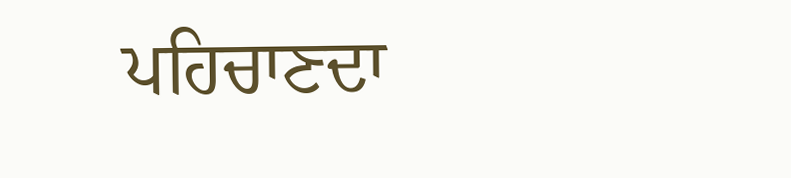ਪਹਿਚਾਣਦਾ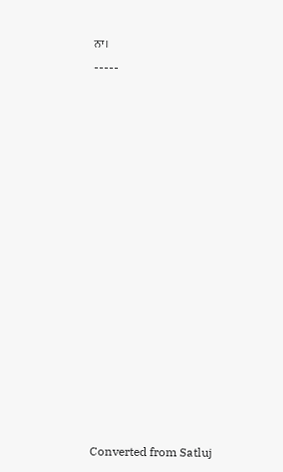ਨਾ।
-----















Converted from Satluj